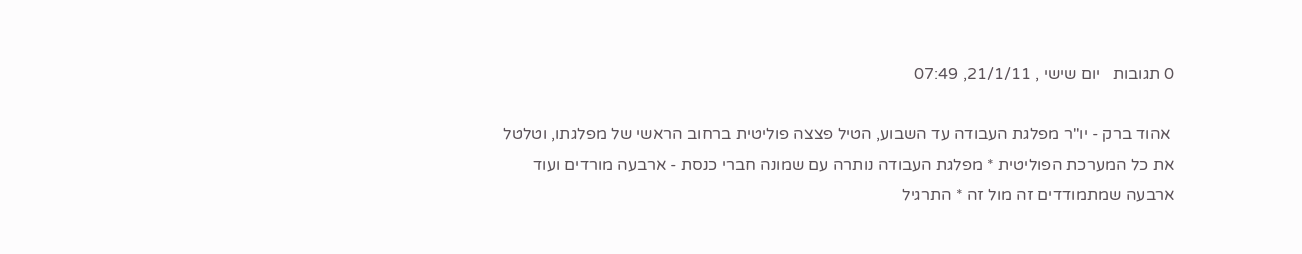0 תגובות   יום שישי , 21/1/11, 07:49

 אהוד ברק - יו"ר מפלגת העבודה עד השבוע, הטיל פצצה פוליטית ברחוב הראשי של מפלגתו, וטלטל את כל המערכת הפוליטית * מפלגת העבודה נותרה עם שמונה חברי כנסת - ארבעה מורדים ועוד ארבעה שמתמודדים זה מול זה * התרגיל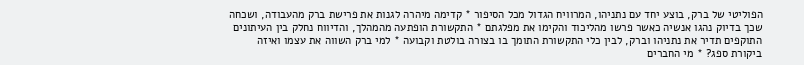הפוליטי של ברק, בוצע יחד עם נתניהו, המרוויח הגדול מכל הסיפור * קדימה מיהרה לגנות את פרישת ברק מהעבודה, ושכחה שכך בדיוק נהגו אנשיה כאשר פרשו מהליכוד והקימו את מפלגתם * התקשורת הופתעה מהמהלך, והדיווח נחלק בין העיתונים התוקפים תדיר את נתניהו וברק, לבין כלי התקשורת התומך בו בצורה בולטת וקבועה * למי ברק השווה את עצמו ואיזה ביקורת ספג? * מי החברים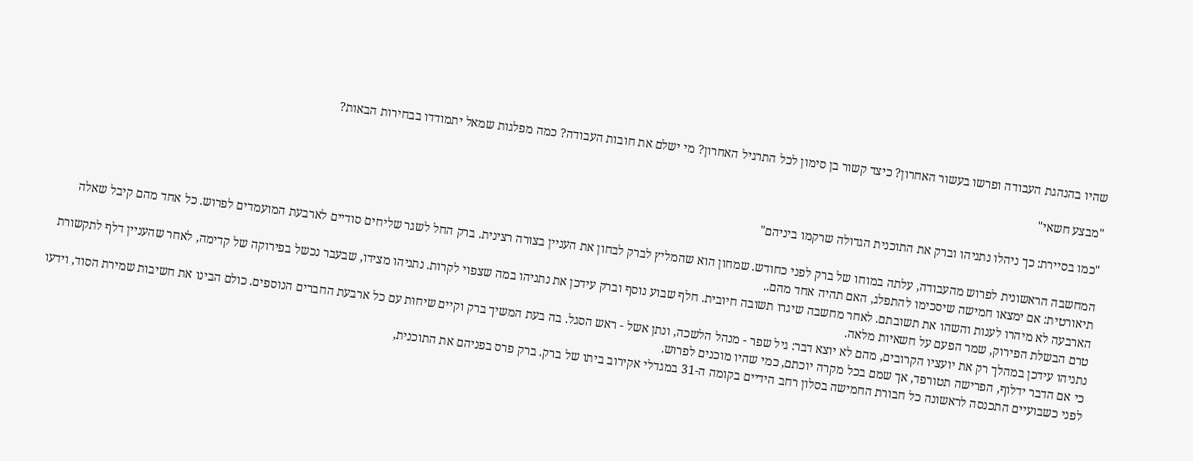שהיו בהנהגת העבודה ופרשו בעשור האחרון? כיצד קשור בן סימון לכל התרגיל האחרון? מי ישלם את חובות העבודה? כמה מפלגות שמאל יתמודדו בבחירות הבאות?

"מבצע חשאי"

"כמו בסיירת: כך ניהלו נתניהו וברק את התוכנית הגדולה שרקמו ביניהם"

המחשבה הראשונית לפרוש מהעבודה, עלתה במוחו של ברק לפני כחודש. שמחון הוא שהמליץ לברק לבחון את העניין בצורה רצינית. ברק החל לשגר שליחים סודיים לארבעת המועמדים לפרוש. כל אחד מהם קיבל שאלה תיאורטית: אם ימצאו חמישה שיסכימו להתפלג, האם תהיה אחד מהם..
הארבעה לא מיהרו לענות והשהו את תשובתם. לאחר מחשבה שיגרו תשובה חיובית. חלף שבוע נוסף וברק עידכן את נתניהו במה שצפוי לקרות. נתניהו מצידו, שבעבר נכשל בפירוקה של קדימה, לאחר שהעניין דלף לתקשורת טרם הבשלת הפירוק, שמר הפעם על חשאיות מלאה.
נתניהו עידכן במהלך רק את יועציו הקרובים, מהם לא יוצא דבר: גיל שפר - מנהל הלשכה, ונתן אשל - ראש הסגל. בה בעת המשיך ברק וקיים שיחות עם כל ארבעת החברים הנוספים. כולם הבינו את חשיבות שמירת הסוד, וידעו כי אם הדבר ידלוף, הפרישה תטורפד, אך שמם בכל מקרה יוכתם, כמי שהיו מוכנים לפרוש.
לפני כשבועיים התכנסה לראשונה כל חבורת החמישה בסלון רחב הידיים בקומה ה-31 במגדלי אקירוב ביתו של ברק. ברק פרס בפניהם את התוכנית,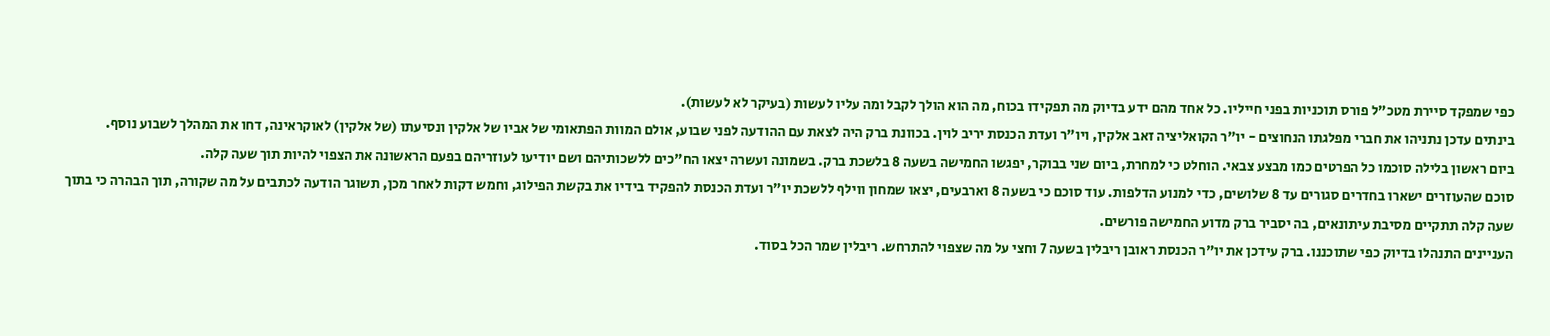כפי שמפקד סיירת מטכ"ל פורס תוכניות בפני חייליו. כל אחד מהם ידע בדיוק מה תפקידו בכוח, מה הוא הולך לקבל ומה עליו לעשות (בעיקר לא לעשות).
בינתים עדכן נתניהו את חברי מפלגתו הנחוצים - יו"ר הקואליציה זאב אלקין, ויו"ר ועדת הכנסת יריב לוין. בכוונת ברק היה לצאת עם ההודעה לפני שבוע, אולם המוות הפתאומי של אביו של אלקין ונסיעתו (של אלקין) לאוקראינה, דחו את המהלך לשבוע נוסף.
ביום ראשון בלילה סוכמו כל הפרטים כמו מבצע צבאי. הוחלט כי למחרת, ביום שני בבוקר, יפגשו החמישה בשעה 8 בלשכת ברק. בשמונה ועשרה יצאו הח"כים ללשכותיהם ושם יודיעו לעוזריהם בפעם הראשונה את הצפוי להיות תוך שעה קלה.
סוכם שהעוזרים ישארו בחדרים סגורים עד 8 שלושים, כדי למנוע הדלפות. עוד סוכם כי בשעה 8 וארבעים, יצאו שמחון ווילף ללשכת יו"ר ועדת הכנסת להפקיד בידיו את בקשת הפילוג, וחמש דקות לאחר מכן, תשוגר הודעה לכתבים על מה שקורה, תוך הבהרה כי בתוך שעה קלה תתקיים מסיבת עיתונאים, בה יסביר ברק מדוע החמישה פורשים.
העניינים התנהלו בדיוק כפי שתוכננו. ברק עידכן את יו"ר הכנסת ראובן ריבלין בשעה 7 וחצי על מה שצפוי להתרחש. ריבלין שמר הכל בסוד.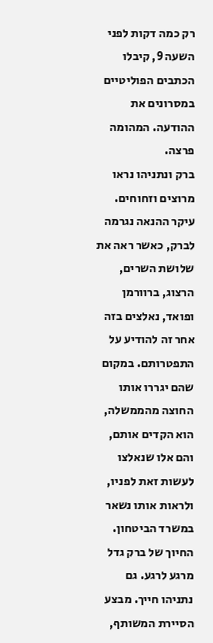רק כמה דקות לפני השעה 9, קיבלו הכתבים הפוליטיים במסרונים את ההודעה. המהומה פרצה.
ברק ונתניהו נראו מרוצים וזחוחים. עיקר ההנאה נגרמה לברק, כאשר ראה את שלושת השרים, הרצוג, ברוורמן ופואד, נאלצים בזה אחר זה להודיע על התפטרותם. במקום שהם יגררו אותו החוצה מהממשלה, הוא הקדים אותם, והם אלו שנאלצו לעשות זאת לפניו, ולראות אותו נשאר במשרד הביטחון. החיוך של ברק גדל מרגע לרגע. גם נתניהו חייך. מבצע הסיירת המשותף,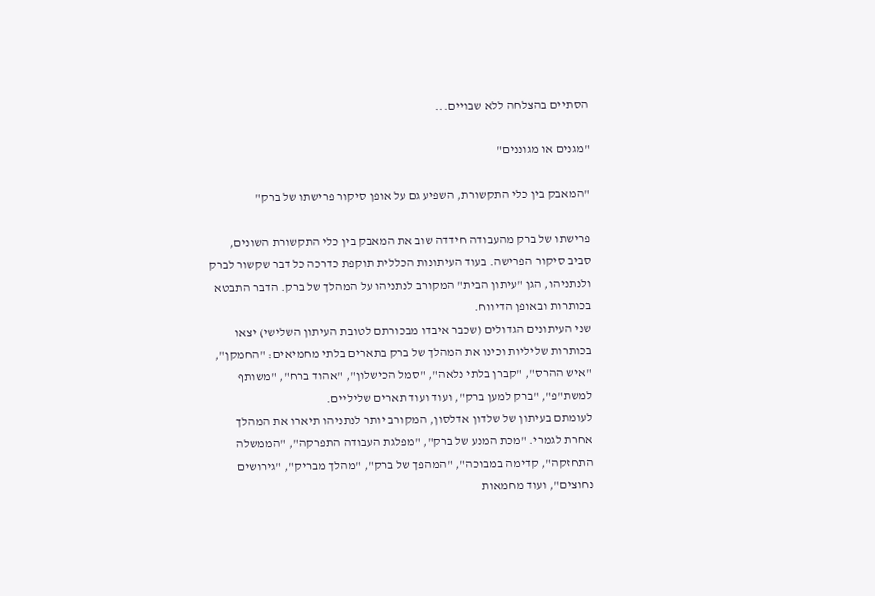הסתיים בהצלחה ללא שבויים...

"מגנים או מגוננים"

"המאבק בין כלי התקשורת, השפיע גם על אופן סיקור פרישתו של ברק"

פרישתו של ברק מהעבודה חידדה שוב את המאבק בין כלי התקשורת השונים, סביב סיקור הפרישה. בעוד העיתונות הכללית תוקפת כדרכה כל דבר שקשור לברק ולנתניהו, הגן "עיתון הבית" המקורב לנתניהו על המהלך של ברק. הדבר התבטא בכותרות ובאופן הדיווח.
שני העיתונים הגדולים (שכבר איבדו מבכורתם לטובת העיתון השלישי) יצאו בכותרות שליליות וכינו את המהלך של ברק בתארים בלתי מחמיאים: "החמקן", "איש ההרס", "קברן בלתי נלאה", "סמל הכישלון", "אהוד ברח", "משותף למשת"פ", "ברק למען ברק", ועוד ועוד תארים שליליים.
לעומתם בעיתון של שלדון אדלסון, המקורב יותר לנתניהו תיארו את המהלך אחרת לגמרי. "מכת המנע של ברק", "מפלגת העבודה התפרקה", "הממשלה התחזקה", קדימה במבוכה", "המהפך של ברק", "מהלך מבריק", "גירושים נחוצים", ועוד מחמאות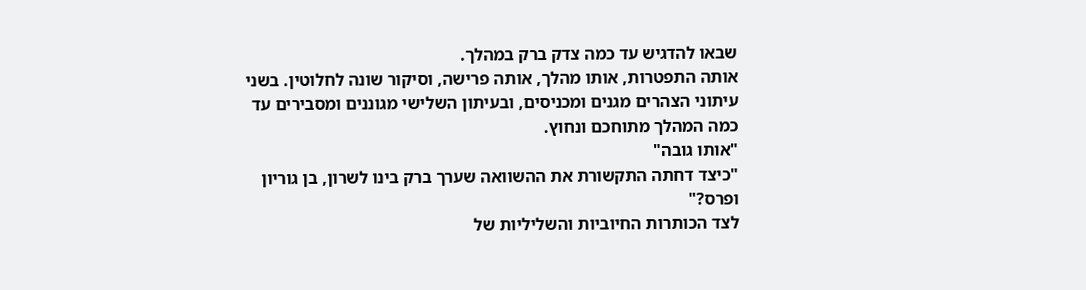שבאו להדגיש עד כמה צדק ברק במהלך.
אותה התפטרות, אותו מהלך, אותה פרישה, וסיקור שונה לחלוטין. בשני עיתוני הצהרים מגנים ומכניסים, ובעיתון השלישי מגוננים ומסבירים עד כמה המהלך מתוחכם ונחוץ.
"אותו גובה"
"כיצד דחתה התקשורת את ההשוואה שערך ברק בינו לשרון, בן גוריון ופרס?"
לצד הכותרות החיוביות והשליליות של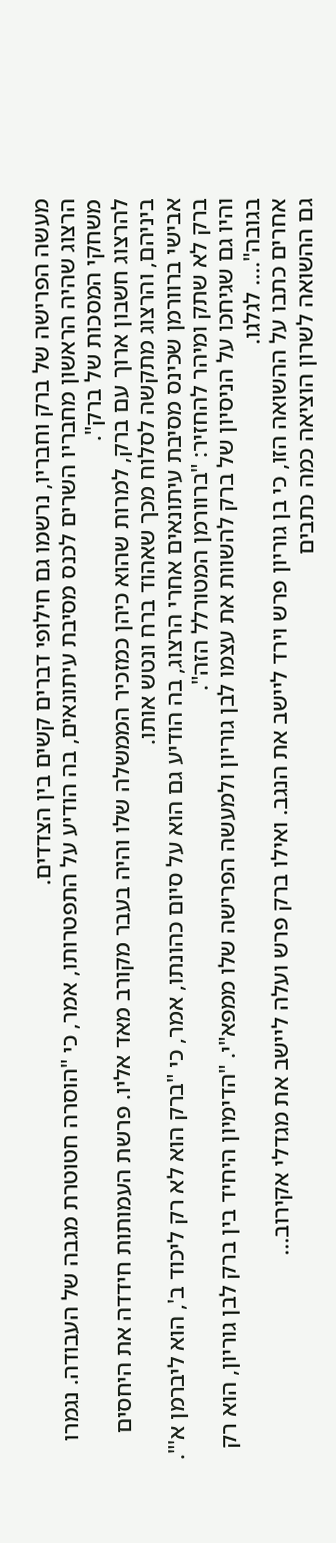מעשה הפרישה של ברק וחבריו, נרשמו גם חילופי דברים קשים בין הצדדים.
הרצוג שהיה הראשון מחבריו השרים לכנס מסיבת עיתונאים, בה הודיע על התפטרותו, אמר, כי "הוסרה חטוטרת מגבה של העבודה. נגמרו משחקי המסכות של ברק".
להרצוג חשבון ארוך עם ברק, למרות שהוא כיהן כמזכיר הממשלה שלו והיה בעבר מקורב מאד אליו. פרשת העמותות חידדה את היחסים ביניהם, והרצוג מתקשה לסלוח מכך שאהוד ברח ונטש אותו.
אבישי ברוורמן שכינס מסיבת עיתונאים אחרי הרצוג, בה הודיע גם הוא על סיום כהונתו, אמר, כי "ברק הוא לא רק ליכוד ב', הוא ליברמן א'". ברק לא שתק ומיהר להחזיר: "ברוורמן המטורלל הזה".
והיו גם שגיחכו על הניסיון של ברק להשוות את עצמו לבן גוריון ולמעשה הפרישה שלו ממפא"י. "הדימיון היחיד בין ברק לבן גוריון, הוא רק בגובה".... לגלגו.
אחרים כתבו על ההשואה הזו, כי בן גוריון פרש וירד ליישב את הנגב. ואילו ברק פרש ועלה ליישב את מגדלי אקירוב...
גם ההשואה לשרון הוציאה כמה כתבים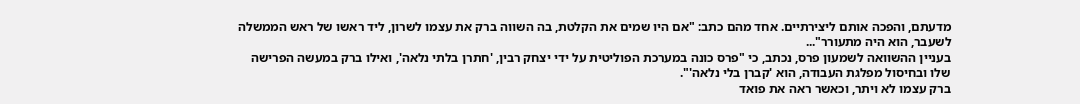מדעתם, והפכה אותם ליצירתיים. אחד מהם כתב: "אם היו שמים את הקלטת, בה השווה ברק את עצמו לשרון, ליד ראשו של ראש הממשלה לשעבר, הוא היה מתעורר"...
בעניין ההשוואה לשמעון פרס, נכתב, כי "פרס כונה במערכת הפוליטית על ידי יצחק רבין, 'חתרן בלתי נלאה', ואילו ברק במעשה הפרישה שלו ובחיסול מפלגת העבודה, הוא 'קברן בלי נלאה'".
ברק עצמו לא ויתר, וכאשר ראה את פואד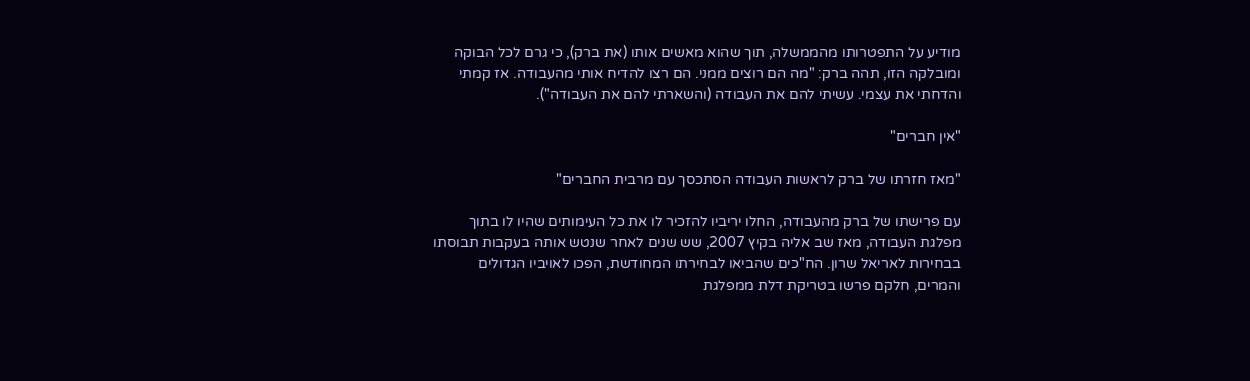מודיע על התפטרותו מהממשלה, תוך שהוא מאשים אותו (את ברק), כי גרם לכל הבוקה ומובלקה הזו, תהה ברק: "מה הם רוצים ממני. הם רצו להדיח אותי מהעבודה. אז קמתי והדחתי את עצמי. עשיתי להם את העבודה (והשארתי להם את העבודה").

"אין חברים"

"מאז חזרתו של ברק לראשות העבודה הסתכסך עם מרבית החברים"

עם פרישתו של ברק מהעבודה, החלו יריביו להזכיר לו את כל העימותים שהיו לו בתוך מפלגת העבודה, מאז שב אליה בקיץ 2007, שש שנים לאחר שנטש אותה בעקבות תבוסתו בבחירות לאריאל שרון. הח"כים שהביאו לבחירתו המחודשת, הפכו לאויביו הגדולים והמרים, חלקם פרשו בטריקת דלת ממפלגת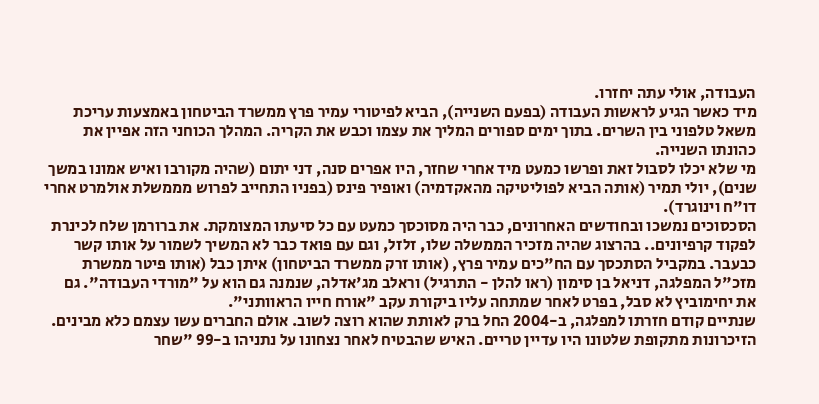העבודה, אולי עתה יחזרו.
מיד כאשר הגיע לראשות העבודה (בפעם השנייה), הביא לפיטורי עמיר פרץ ממשרד הביטחון באמצעות עריכת משאל טלפוני בין השרים. בתוך ימים ספורים המליך את עצמו וכבש את הקריה. המהלך הכוחני הזה אפיין את כהונתו השנייה.
מי שלא יכלו לסבול זאת ופרשו כמעט מיד אחרי שחזר, היו אפרים סנה, דני יתום (שהיה מקורבו ואיש אמונו במשך שנים), יולי תמיר (אותה הביא לפוליטיקה מהאקדמיה) ואופיר פינס (בפניו התחייב לפרוש מממשלת אולמרט אחרי דו"ח וינוגרד).
הסכסוכים נמשכו ובחודשים האחרונים, כבר היה מסוכסך כמעט עם כל סיעתו המצומקת. את ברורמן שלח לכינרת לפקוד קרפיונים.. בהרצוג שהיה מזכיר הממשלה שלו, זלזל, וגם עם פואד כבר לא המשיך לשמור על אותו קשר כבעבר. במקביל הסתכסך עם הח"כים עמיר פרץ, (אותו זרק ממשרד הביטחון) איתן כבל (אותו פיטר ממשרת מזכ"ל המפלגה, דניאל בן סימון (ראו להלן - התרגיל) וראלב מג'אדלה, שנמנה גם הוא על "מורדי העבודה". גם את יחימוביץ לא סבל, בפרט לאחר שמתחה עליו ביקורת עקב "אורח חייו הראוותני".
שנתיים קודם חזרתו למפלגה, ב-2004 החל ברק לאותת שהוא רוצה לשוב. אולם החברים עשו עצמם כלא מבינים. הזיכרונות מתקופת שלטונו היו עדיין טריים. האיש שהבטיח לאחר נצחונו על נתניהו ב-99 "שחר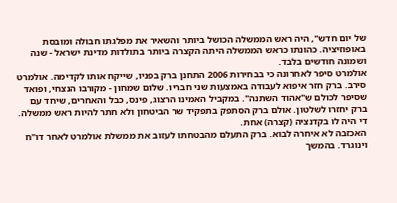של יום חדש", היה ראש הממשלה הכושל ביותר והשאיר את מפלגתו חבולה ומובסת באופוזיציה. כהונתו כראש הממשלה היתה הקצרה ביותר בתולדות מדינת ישראל - שנה ושמונה חודשים בלבד.
אולמרט סיפר לאחרונה כי בבחירות 2006 התחנן ברק בפניו, שייקח אותו לקדימה. אולמרט סירב. ברק חזר איפוא לעבודה באמצעות שני חבריו. שלום שמחון - מקורבו הנצחי, ופואד שסיפר לכולם ש"אהוד השתנה". במקביל האמינו הרצוג, פינס, כבל והאחרים, שיחד עם ברק יחזרו לשלטון. אולם ברק הסתפק בתפקיד שר הביטחון ולא חתר להיות ראש ממשלה. די היה לו בקדנציה (קצרה) אחת.
האכזבה לא איחרה לבוא. ברק התעלם מהבטחתו לעזוב את ממשלת אולמרט לאחר דו"ח וינוגרד. בהמשך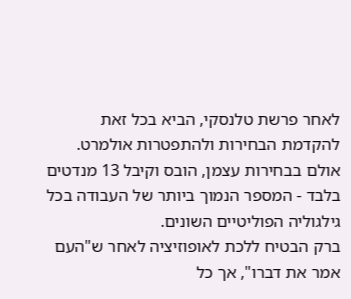לאחר פרשת טלנסקי, הביא בכל זאת להקדמת הבחירות ולהתפטרות אולמרט. אולם בבחירות עצמן, הובס וקיבל 13 מנדטים בלבד - המספר הנמוך ביותר של העבודה בכל גילגוליה הפוליטיים השונים.
ברק הבטיח ללכת לאופוזיציה לאחר ש"העם אמר את דברו", אך כל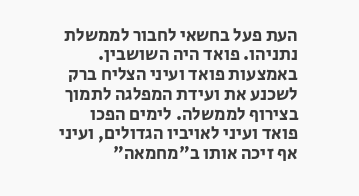העת פעל בחשאי לחבור לממשלת נתניהו. פואד היה השושבין. באמצעות פואד ועיני הצליח ברק לשכנע את ועידת המפלגה לתמוך בצירוף לממשלה. לימים הפכו פואד ועיני לאויביו הגדולים, ועיני אף זיכה אותו ב"מחמאה"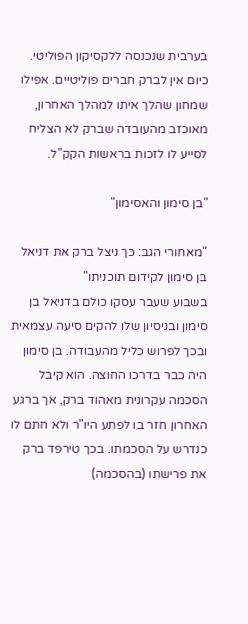בערבית שנכנסה ללקסיקון הפוליטי.
כיום אין לברק חברים פוליטיים. אפילו שמחון שהלך איתו למהלך האחרון, מאוכזב מהעובדה שברק לא הצליח לסייע לו לזכות בראשות הקק"ל.

"בן סימון והאסימון"

"מאחורי הגב: כך ניצל ברק את דניאל בן סימון לקידום תוכניתו"
בשבוע שעבר עסקו כולם בדניאל בן סימון ובניסיון שלו להקים סיעה עצמאית ובכך לפרוש כליל מהעבודה. בן סימון היה כבר בדרכו החוצה. הוא קיבל הסכמה עקרונית מאהוד ברק, אך ברגע האחרון חזר בו לפתע היו"ר ולא חתם לו כנדרש על הסכמתו. בכך טירפד ברק את פרישתו (בהסכמה)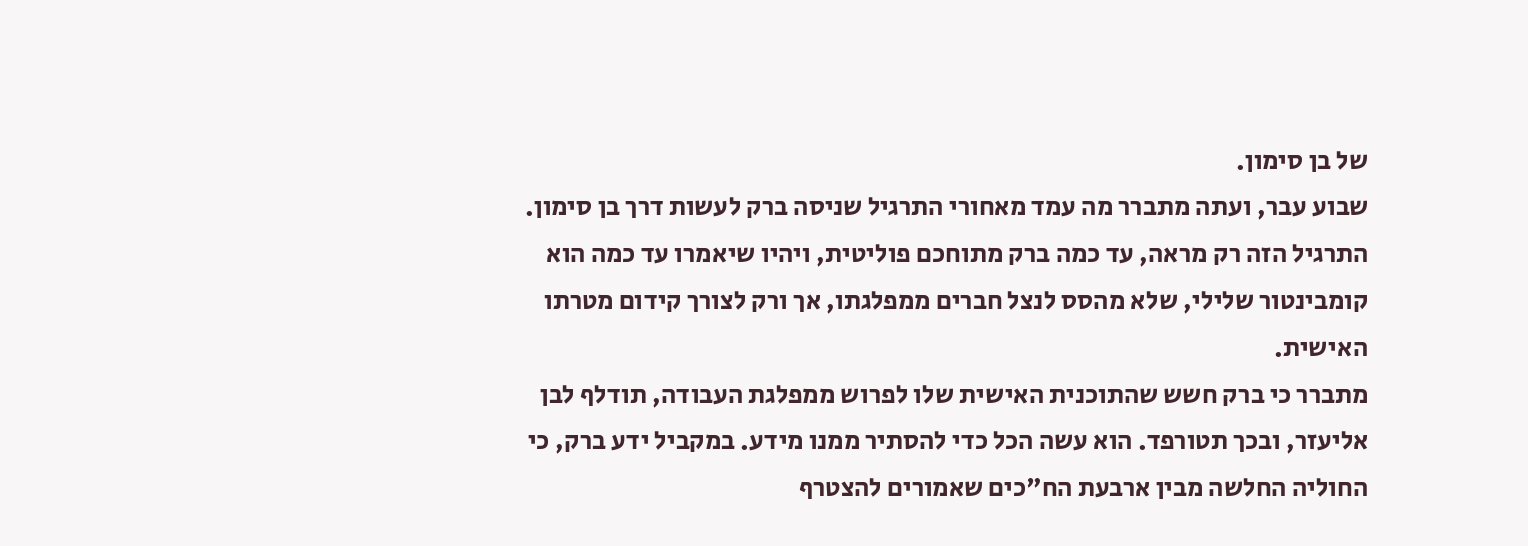של בן סימון.
שבוע עבר, ועתה מתברר מה עמד מאחורי התרגיל שניסה ברק לעשות דרך בן סימון. התרגיל הזה רק מראה, עד כמה ברק מתוחכם פוליטית, ויהיו שיאמרו עד כמה הוא קומבינטור שלילי, שלא מהסס לנצל חברים ממפלגתו, אך ורק לצורך קידום מטרתו האישית.
מתברר כי ברק חשש שהתוכנית האישית שלו לפרוש ממפלגת העבודה, תודלף לבן אליעזר, ובכך תטורפד. הוא עשה הכל כדי להסתיר ממנו מידע. במקביל ידע ברק, כי החוליה החלשה מבין ארבעת הח"כים שאמורים להצטרף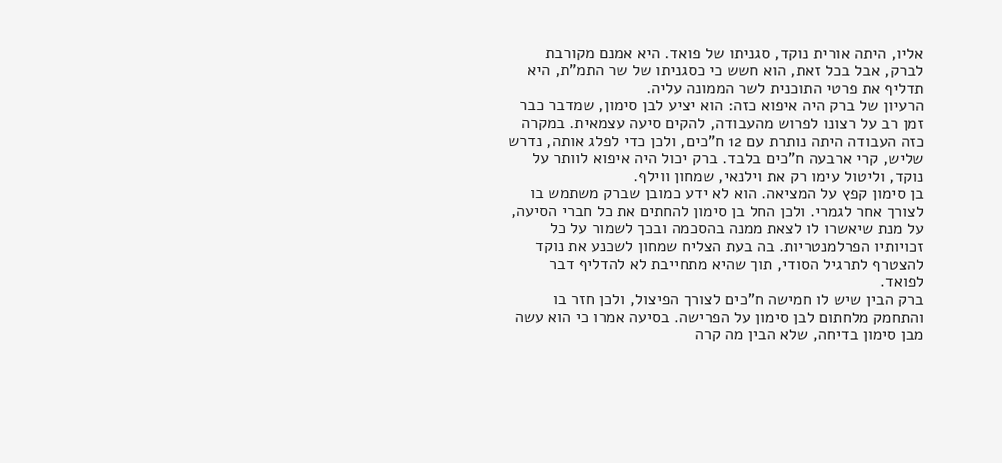אליו, היתה אורית נוקד, סגניתו של פואד. היא אמנם מקורבת לברק, אבל בכל זאת, הוא חשש כי כסגניתו של שר התמ"ת, היא תדליף את פרטי התוכנית לשר הממונה עליה.
הרעיון של ברק היה איפוא כזה: הוא יציע לבן סימון, שמדבר כבר זמן רב על רצונו לפרוש מהעבודה, להקים סיעה עצמאית. במקרה כזה העבודה היתה נותרת עם 12 ח"כים, ולכן כדי לפלג אותה, נדרש שליש, קרי ארבעה ח"כים בלבד. ברק יכול היה איפוא לוותר על נוקד, וליטול עימו רק את וילנאי, שמחון ווילף.
בן סימון קפץ על המציאה. הוא לא ידע כמובן שברק משתמש בו לצורך אחר לגמרי. ולכן החל בן סימון להחתים את כל חברי הסיעה, על מנת שיאשרו לו לצאת ממנה בהסכמה ובכך לשמור על כל זכויותיו הפרלמנטריות. בה בעת הצליח שמחון לשכנע את נוקד להצטרף לתרגיל הסודי, תוך שהיא מתחייבת לא להדליף דבר לפואד.
ברק הבין שיש לו חמישה ח"כים לצורך הפיצול, ולכן חזר בו והתחמק מלחתום לבן סימון על הפרישה. בסיעה אמרו כי הוא עשה מבן סימון בדיחה, שלא הבין מה קרה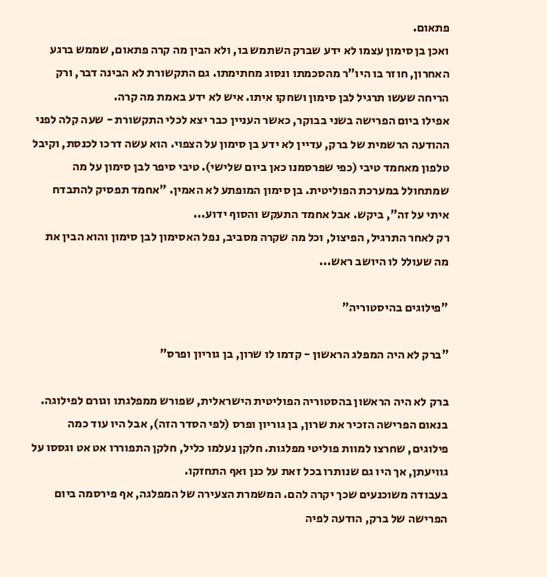פתאום.
ואכן בן סימון עצמו לא ידע שברק השתמש בו, ולא הבין מה קרה פתאום, שממש ברגע האחרון, חוזר בו היו"ר מהסכמתו ונסוג מחתימתו. גם התקשורת לא הבינה דבר, ורק הריחה שעשו תרגיל לבן סימון ושחקו איתו. איש לא ידע באמת מה קרה.
אפילו ביום הפרישה בשני בבוקר, כאשר העניין כבר יצא לכלי התקשורת - שעה קלה לפני ההודעה הרשמית של ברק, עדיין לא ידע בן סימון על הצפוי. הוא עשה דרכו לכנסת, וקיבל טלפון מאחמד טיבי (כפי שפרסמנו כאן ביום שלישי). טיבי סיפר לבן סימון על מה שמתחולל במערכת הפוליטית. בן סימון המופתע לא האמין. "אחמד תפסיק להתבדח איתי על זה", ביקש. אבל אחמד התעקש והסוף ידוע...
רק לאחר התרגיל, הפיצול, וכל מה שקרה מסביב, נפל האסימון לבן סימון והוא הבין את מה שעולל לו היושב ראש...

"פילוגים בהיסטוריה"

"ברק לא היה המפלג הראשון - קדמו לו שרון, בן גוריון ופרס"

ברק לא היה הראשון בהסטוריה הפוליטית הישראלית, שפורש ממפלגתו וגורם לפילוגה. בנאום הפרישה הזכיר את שרון, בן גוריון ופרס (לפי הסדר הזה), אבל היו עוד כמה פילוגים, שחרצו למוות פוליטי מפלגות. חלקן נעלמו כליל, חלקן התפוררו אט אט וגססו על גוויעתן, אך היו גם שנותרו בכל זאת על כנן ואף התחזקו.
בעבודה משוכנעים שכך יקרה להם. המשמרת הצעירה של המפלגה, אף פירסמה ביום הפרישה של ברק, הודעה לפיה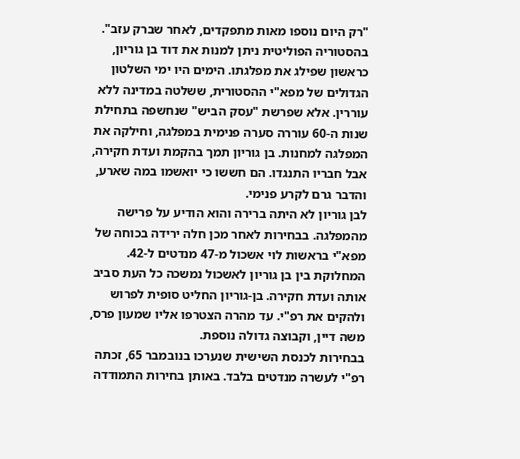"רק היום נוספו מאות מתפקדים, לאחר שברק עזב".
בהסטוריה הפוליטית ניתן למנות את דוד בן גוריון, כראשון שפילג את מפלגתו. הימים היו ימי השלטון הגדולים של מפא"י ההסטורית, ששלטה במדינה ללא עוררין. אלא שפרשת "עסק הביש" שנחשפה בתחילת שנות ה-60 עוררה סערה פנימית במפלגה, וחילקה את המפלגה למחנות. בן גוריון תמך בהקמת ועדת חקירה, אבל חבריו התנגדו. הם חששו כי יואשמו במה שארע, והדבר גרם לקרע פנימי.
לבן גוריון לא היתה ברירה והוא הודיע על פרישה מהמפלגה. בבחירות לאחר מכן חלה ירידה בכוחה של מפא"י בראשות לוי אשכול מ-47 מנדטים ל-42. המחלוקת בין בן גוריון לאשכול נמשכה כל העת סביב אותה ועדת חקירה. בן-גוריון החליט סופית לפרוש ולהקים את רפ"י. עד מהרה הצטרפו אליו שמעון פרס, משה דיין, וקבוצה גדולה נוספת.
בבחירות לכנסת השישית שנערכו בנובמבר 65, זכתה רפ"י לעשרה מנדטים בלבד. באותן בחירות התמודדה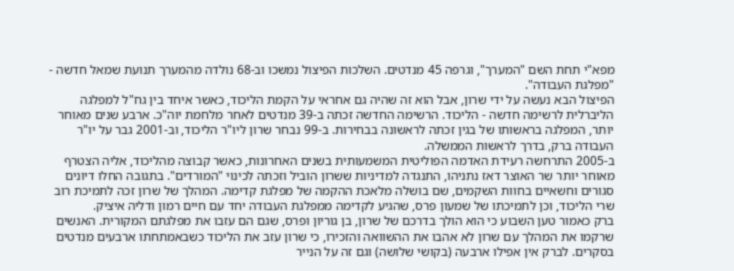מפא"י תחת השם "המערך", וגרפה 45 מנדטים. השלכות הפיצול נמשכו וב-68 נולדה מהמערך תנועת שמאל חדשה - "מפלגת העבודה".
הפיצול הבא נעשה על ידי שרון, אבל הוא זה שהיה גם אחראי על הקמת הליכוד, כאשר איחד בין גח"ל למפלגה הליברלית לרשימה חדשה - הליכוד. הרשימה החדשה זכתה ב-39 מנדטים לאחר מלחמת יוה"כ. ארבע שנים מאוחר יותר, המפלגה בראשותו של בגין זכתה לראשונה בבחירות. ב-99 נבחר שרון ליו"ר הליכוד, וב-2001 גבר על יו"ר העבודה ברק, בדרך לראשות הממשלה.
ב-2005 התרחשה רעידת האדמה הפוליטית המשמעותית בשנים האחרונות, כאשר קבוצה מהליכוד, אליה הצטרף מאוחר יותר שר האוצר דאז נתניהו, התנגדה למדיניות ששרון הוביל וזכתה לכינוי "המורדים". בתגובה החלו דיונים סגורים וחשאיים בחוות השקמים, שם בושלה מלאכת ההקמה של מפלגת קדימה. המהלך של שרון זכה לתמיכת רוב שרי הליכוד, וכן לתמיכתו של שמעון פרס, שהגיע לקדימה ממפלגת העבודה יחד עם חיים רמון ודליה איציק.
ברק כאמור טען השבוע כי הוא הולך בדרכם של שרון, בן גוריון ופרס, שגם הם עזבו את מפלגתם המקורית. האנשים שרקמו את המהלך עם שרון לא אהבו את ההשוואה והזכירו, כי שרון עזב את הליכוד כשבאמתחתו ארבעים מנדטים בסקרים. לברק אין אפילו ארבעה (בקושי שלושה) וגם זה על הנייר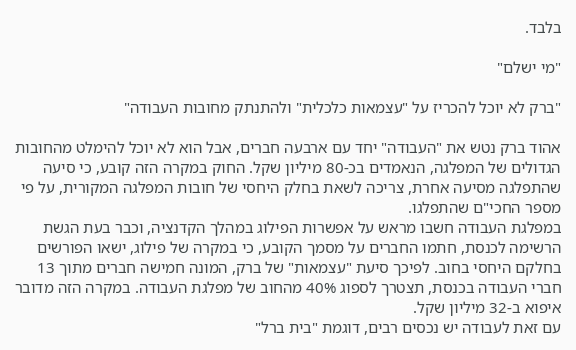בלבד.

"מי ישלם"

"ברק לא יוכל להכריז על "עצמאות כלכלית" ולהתנתק מחובות העבודה"

אהוד ברק נטש את "העבודה" יחד עם ארבעה חברים, אבל הוא לא יוכל להימלט מהחובות הגדולים של המפלגה, הנאמדים בכ-80 מיליון שקל. החוק במקרה הזה קובע, כי סיעה שהתפלגה מסיעה אחרת, צריכה לשאת בחלק היחסי של חובות המפלגה המקורית, על פי מספר החכי"ם שהתפלגו.
במפלגת העבודה חשבו מראש על אפשרות הפילוג במהלך הקדנציה, וכבר בעת הגשת הרשימה לכנסת, חתמו החברים על מסמך הקובע, כי במקרה של פילוג, ישאו הפורשים בחלקם היחסי בחוב. לפיכך סיעת "עצמאות" של ברק, המונה חמישה חברים מתוך 13 חברי העבודה בכנסת, תצטרך לספוג 40% מהחוב של מפלגת העבודה. במקרה הזה מדובר איפוא ב-32 מיליון שקל.
עם זאת לעבודה יש נכסים רבים, דוגמת "בית ברל"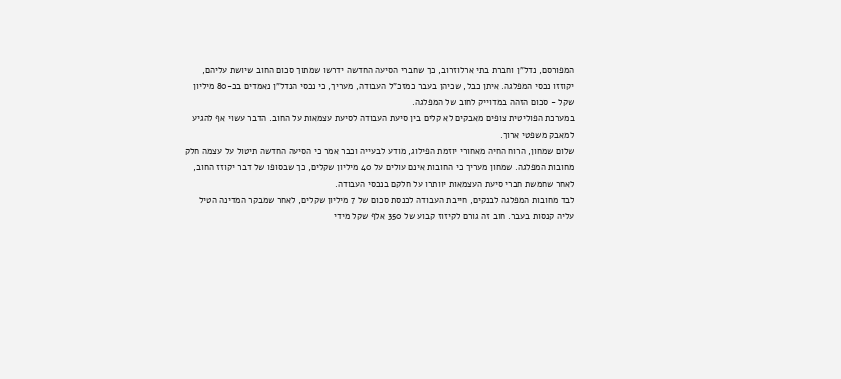המפורסם, נדל"ן וחברת בתי ארלוזרוב, כך שחברי הסיעה החדשה ידרשו שמתוך סכום החוב שיושת עליהם, יקוזזו נכסי המפלגה. איתן כבל, שכיהן בעבר כמזכ"ל העבודה, מעריך, כי נכסי הנדל"ן נאמדים בכ-80 מיליון שקל - סכום הזהה במדוייק לחוב של המפלגה.
במערכת הפוליטית צופים מאבקים לא קלים בין סיעת העבודה לסיעת עצמאות על החוב. הדבר עשוי אף להגיע למאבק משפטי ארוך.
שלום שמחון, הרוח החיה מאחורי יוזמת הפילוג, מודע לבעייה וכבר אמר כי הסיעה החדשה תיטול על עצמה חלק מחובות המפלגה. שמחון מעריך כי החובות אינם עולים על 40 מיליון שקלים, כך שבסופו של דבר יקוזז החוב, לאחר שחמשת חברי סיעת העצמאות יוותרו על חלקם בנכסי העבודה.
לבד מחובות המפלגה לבנקים, חייבת העבודה לכנסת סכום של 7 מיליון שקלים, לאחר שמבקר המדינה הטיל עליה קנסות בעבר. חוב זה גורם לקיזוז קבוע של 350 אלף שקל מידי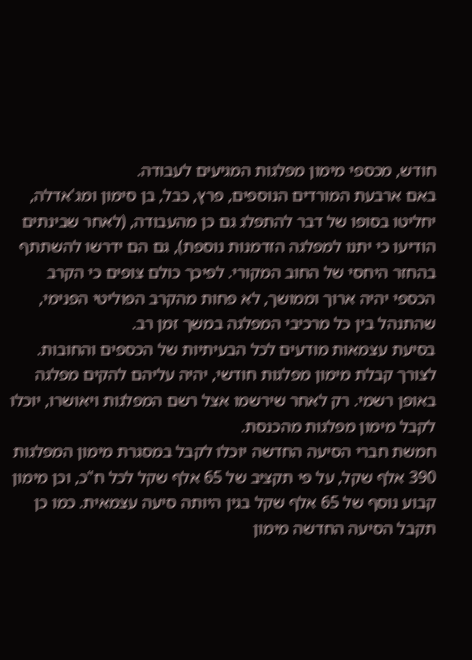חודש, מכספי מימון מפלגות המגיעים לעבודה.
באם ארבעת המורדים הנוספים, פרץ, כבל, בן סימון ומג'אדלה, יחליטו בסופו של דבר להתפלג גם כן מהעבודה, (לאחר שבינתים הודיעו כי יתנו למפלגה הזדמנות נוספת), גם הם ידרשו להשתתף בהחזר היחסי של החוב המקורי. לפיכך כולם צופים כי הקרב הכספי יהיה ארוך וממושך, לא פחות מהקרב הפוליטי הפנימי, שהתנהל בין כל מרכיבי המפלגה במשך זמן רב.
בסיעת עצמאות מודעים לכל הבעיתיות של הכספים והחובות. לצורך קבלת מימון מפלגות חודשי, יהיה עליהם להקים מפלגה באופן רשמי. רק לאחר שירשמו אצל רשם המפלגות ויאושרו, יוכלו לקבל מימון מפלגות מהכנסת.
חמשת חברי הסיעה החדשה יוכלו לקבל במסגרת מימון המפלגות 390 אלף שקל, על פי תקציב של 65 אלף שקל לכל ח"כ, וכן מימון קבוע נוסף של 65 אלף שקל בגין היותה סיעה עצמאית. כמו כן תקבל הסיעה החדשה מימון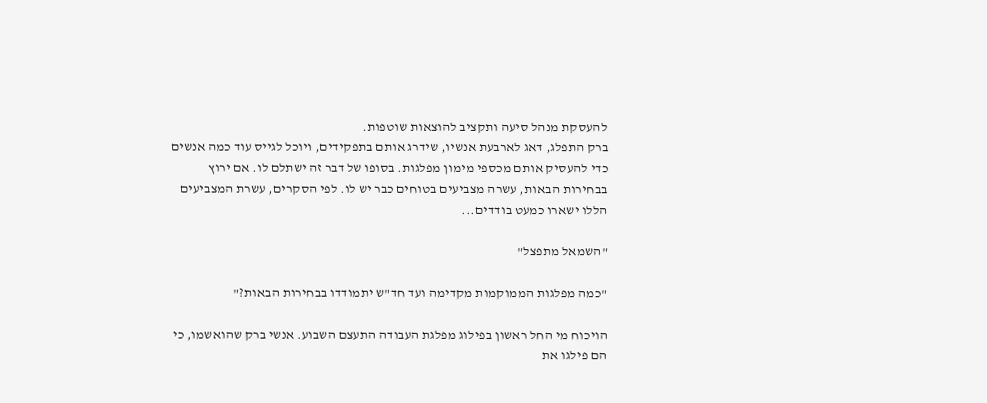להעסקת מנהל סיעה ותקציב להוצאות שוטפות.
ברק התפלג, דאג לארבעת אנשיו, שידרג אותם בתפקידים, ויוכל לגייס עוד כמה אנשים כדי להעסיק אותם מכספי מימון מפלגות. בסופו של דבר זה ישתלם לו. אם ירוץ בבחירות הבאות, עשרה מצביעים בטוחים כבר יש לו. לפי הסקרים, עשרת המצביעים הללו ישארו כמעט בודדים...

"השמאל מתפצל"

"כמה מפלגות הממוקמות מקדימה ועד חד"ש יתמודדו בבחירות הבאות?"

הויכוח מי החל ראשון בפילוג מפלגת העבודה התעצם השבוע. אנשי ברק שהואשמו, כי הם פילגו את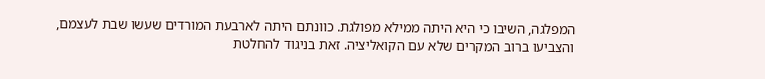המפלגה, השיבו כי היא היתה ממילא מפולגת. כוונתם היתה לארבעת המורדים שעשו שבת לעצמם, והצביעו ברוב המקרים שלא עם הקואליציה. זאת בניגוד להחלטת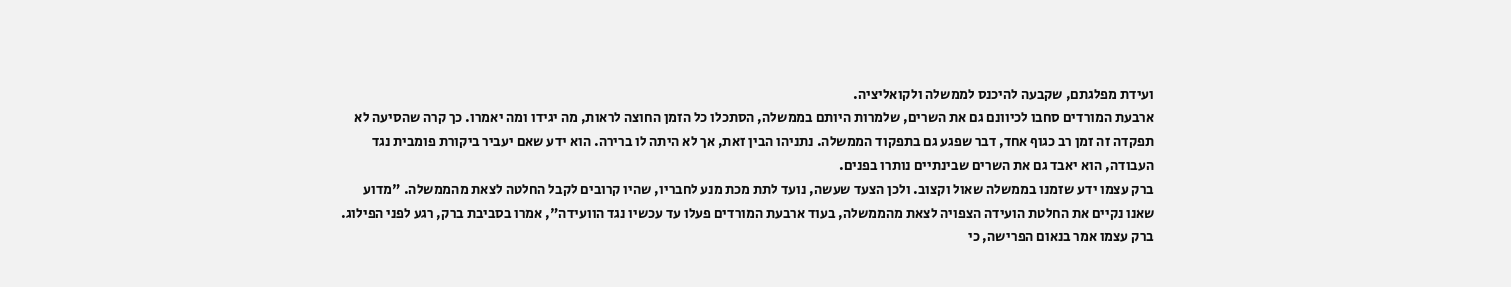ועידת מפלגתם, שקבעה להיכנס לממשלה ולקואליציה.
ארבעת המורדים סחבו לכיוונם גם את השרים, שלמרות היותם בממשלה, הסתכלו כל הזמן החוצה לראות, מה יגידו ומה יאמרו. כך קרה שהסיעה לא תפקדה זה זמן רב כגוף אחד, דבר שפגע גם בתפקוד הממשלה. נתניהו הבין זאת, אך לא היתה לו ברירה. הוא ידע שאם יעביר ביקורת פומבית נגד העבודה, הוא יאבד גם את השרים שבינתיים נותרו בפנים.
ברק עצמו ידע שזמנו בממשלה שאול וקצוב. ולכן הצעד שעשה, נועד לתת מכת מנע לחבריו, שהיו קרובים לקבל החלטה לצאת מהממשלה. "מדוע שאנו נקיים את החלטת הועידה הצפויה לצאת מהממשלה, בעוד ארבעת המורדים פעלו עד עכשיו נגד הוועידה", אמרו בסביבת ברק, רגע לפני הפילוג.
ברק עצמו אמר בנאום הפרישה, כי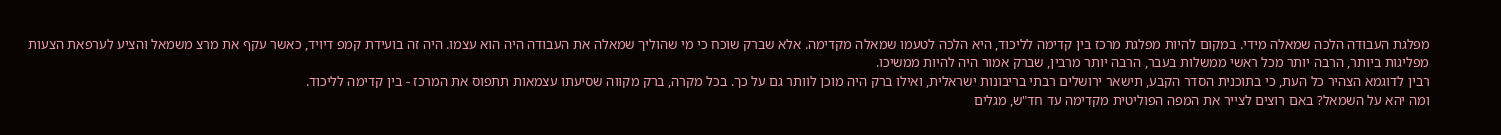מפלגת העבודה הלכה שמאלה מידי. במקום להיות מפלגת מרכז בין קדימה לליכוד, היא הלכה לטעמו שמאלה מקדימה. אלא שברק שוכח כי מי שהוליך שמאלה את העבודה היה הוא עצמו. היה זה בועידת קמפ דיויד, כאשר עקף את מרצ משמאל והציע לערפאת הצעות מפליגות ביותר, הרבה יותר מכל ראשי ממשלות בעבר, הרבה יותר מרבין, שברק אמור היה להיות ממשיכו.
רבין לדוגמא הצהיר כל העת, כי בתוכנית הסדר הקבע, תישאר ירושלים רבתי בריבונות ישראלית, ואילו ברק היה מוכן לוותר גם על כך. בכל מקרה, ברק מקווה שסיעתו עצמאות תתפוס את המרכז - בין קדימה לליכוד.
ומה יהא על השמאל? באם רוצים לצייר את המפה הפוליטית מקדימה עד חד"ש, מגלים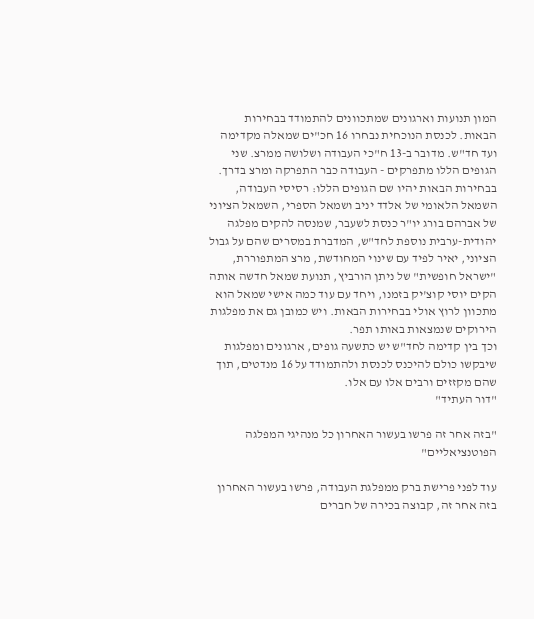המון תנועות וארגונים שמתכוונים להתמודד בבחירות הבאות. לכנסת הנוכחית נבחרו 16 חכ"ים שמאלה מקדימה ועד חד"ש. מדובר ב-13 ח"כי העבודה ושלושה ממרצ. שני הגופים הללו מתפרקים - העבודה כבר התפרקה ומרצ בדרך.
בבחירות הבאות יהיו שם הגופים הללו: רסיסי העבודה, השמאל הלאומי של אלדד יניב ושמאל הספרי, השמאל הציוני של אברהם בורג יו"ר כנסת לשעבר, שמנסה להקים מפלגה יהודית-ערבית נוספת לחד"ש, המדברת במסרים שהם על גבול הציוני, יאיר לפיד עם שינוי המחודשת, מרצ המתפוררת, "ישראל חופשית" של ניתן הורביץ, תנועת שמאל חדשה אותה הקים יוסי קוצ'יק בזמנו, ויחד עם עוד כמה אישי שמאל הוא מתכוון לרוץ אולי בבחירות הבאות. ויש כמובן גם את מפלגות הירוקים שנמצאות באותו תפר.
וכך בין קדימה לחד"ש יש כתשעה גופים, ארגונים ומפלגות שיבקשו כולם להיכנס לכנסת ולהתמודד על 16 מנדטים, תוך שהם מקזזים ורבים אלו עם אלו.
"דור העתיד"

"בזה אחר זה פרשו בעשור האחרון כל מנהיגי המפלגה הפוטנציאליים"

עוד לפני פרישת ברק ממפלגת העבודה, פרשו בעשור האחרון בזה אחר זה, קבוצה בכירה של חברים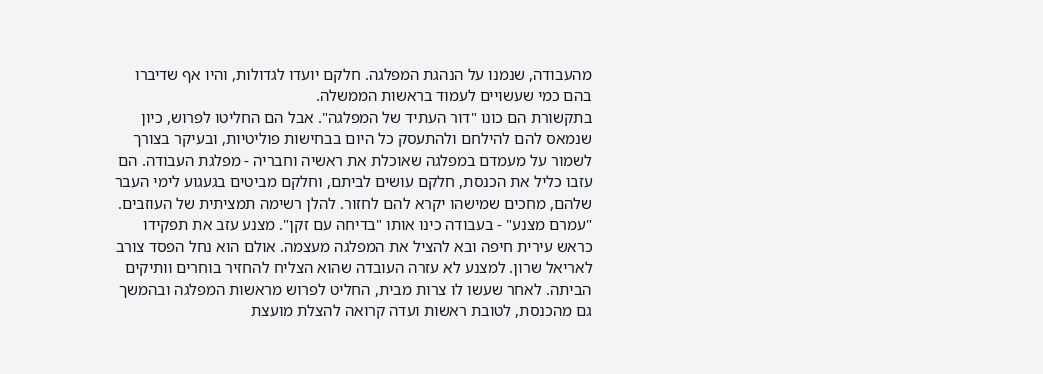מהעבודה, שנמנו על הנהגת המפלגה. חלקם יועדו לגדולות, והיו אף שדיברו בהם כמי שעשויים לעמוד בראשות הממשלה.
בתקשורת הם כונו "דור העתיד של המפלגה". אבל הם החליטו לפרוש, כיון שנמאס להם להילחם ולהתעסק כל היום בבחישות פוליטיות, ובעיקר בצורך לשמור על מעמדם במפלגה שאוכלת את ראשיה וחבריה - מפלגת העבודה. הם עזבו כליל את הכנסת, חלקם עושים לביתם, וחלקם מביטים בגעגוע לימי העבר שלהם, מחכים שמישהו יקרא להם לחזור. להלן רשימה תמציתית של העוזבים.
"עמרם מצנע" - בעבודה כינו אותו "בדיחה עם זקן". מצנע עזב את תפקידו כראש עירית חיפה ובא להציל את המפלגה מעצמה. אולם הוא נחל הפסד צורב לאריאל שרון. למצנע לא עזרה העובדה שהוא הצליח להחזיר בוחרים וותיקים הביתה. לאחר שעשו לו צרות מבית, החליט לפרוש מראשות המפלגה ובהמשך גם מהכנסת, לטובת ראשות ועדה קרואה להצלת מועצת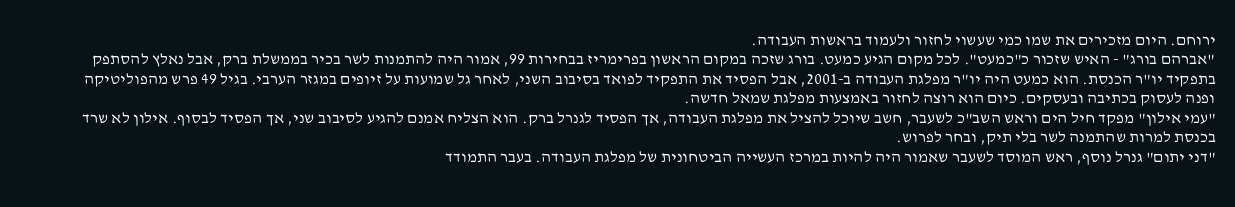ירוחם. היום מזכירים את שמו כמי שעשוי לחזור ולעמוד בראשות העבודה.
"אברהם בורג" - האיש שזכור כ"כמעט". לכל מקום הגיע כמעט. בורג שזכה במקום הראשון בפרימריז בבחירות 99, אמור היה להתמנות לשר בכיר בממשלת ברק, אבל נאלץ להסתפק בתפקיד יו"ר הכנסת. הוא כמעט היה יו"ר מפלגת העבודה ב-2001, אבל הפסיד את התפקיד לפואד בסיבוב השני, לאחר גל שמועות על זיופים במגזר הערבי. בגיל 49 פרש מהפוליטיקה ופנה לעסוק בכתיבה ובעסקים. כיום הוא רוצה לחזור באמצעות מפלגת שמאל חדשה.
"עמי אילון" מפקד חיל הים וראש השב"כ לשעבר, חשב שיוכל להציל את מפלגת העבודה, אך הפסיד לגנרל ברק. הוא הצליח אמנם להגיע לסיבוב שני, אך הפסיד לבסוף. אילון לא שרד בכנסת למרות שהתמנה לשר בלי תיק, ובחר לפרוש.
"דני יתום" גנרל נוסף, ראש המוסד לשעבר שאמור היה להיות במרכז העשייה הביטחונית של מפלגת העבודה. בעבר התמודד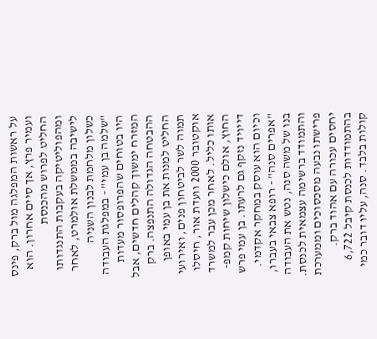על ראשות המפלגה מול ברק, פינס ועמיר פרץ, אך סיים אחרון. הוא החליט לפרוש מהכנסת ומהפוליטיקה בעקבות התנגדותו לישיבה בממשלת אולמרט, לאחר כשלון מלחמת לבנון השניה
"שלמה בן עמי" - במפלגת העבודה היו בטוחים שהפרופסור מעדות המזרח ימשוך קהלים חדשים, אבל ההבטחה הגדולה התנפצה. ברק החליט למנות את בן עמי באופן תמוה לשר לביטחון פנים, ואירועי אוקטובר 2000 וועדת אור, חיסלו אותו כליל. לאחר מכן עבר למשרד החוץ, אולם כישלון שיחות קמפ-דייויד נזקף גם לרעתו. בן עמי פרש וכיום הוא עוסק במחקר אקדמי.
"אפרים סנה" - רופא צבאי בעברו, בנו של משה סנה, נטש את העבודה והתמודד ברשימה עצמאית לכנסת. פרישתו נבעה מסכסוכים וממערכת יחסים עכורה עם אהוד ברק. בהתמודדות לכנסת קיבל 6,722 קולות בלבד. סנה, עליו דובר כמי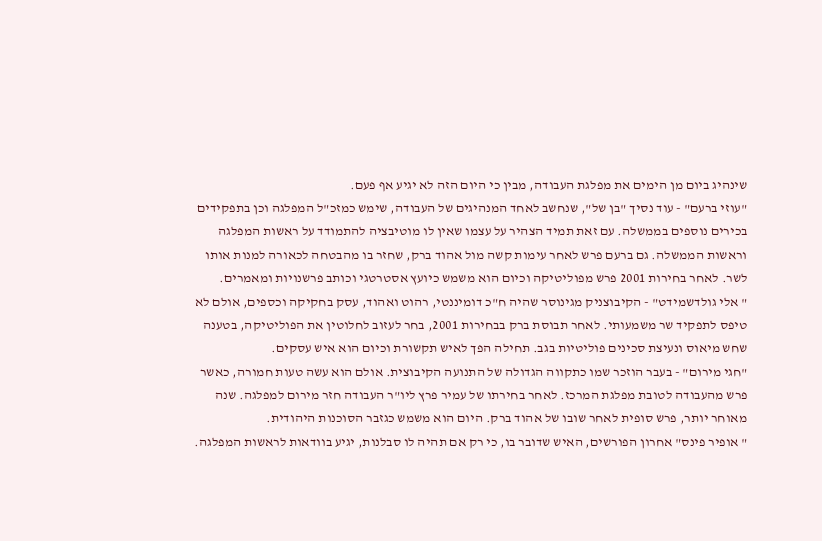שינהיג ביום מן הימים את מפלגת העבודה, מבין כי היום הזה לא יגיע אף פעם.
"עוזי ברעם" - עוד נסיך "בן של", שנחשב לאחד המנהיגים של העבודה, שימש כמזכ"ל המפלגה וכן בתפקידים בכירים נוספים בממשלה. עם זאת תמיד הצהיר על עצמו שאין לו מוטיבציה להתמודד על ראשות המפלגה וראשות הממשלה. גם ברעם פרש לאחר עימות קשה מול אהוד ברק, שחזר בו מהבטחה לכאורה למנות אותו לשר. לאחר בחירות 2001 פרש מפוליטיקה וכיום הוא משמש כיועץ אסטרטגי וכותב פרשנויות ומאמרים.
" אלי גולדשמידט" - הקיבוצניק מגינוסר שהיה ח"כ דומיננטי, רהוט ואהוד, עסק בחקיקה וכספים, אולם לא טיפס לתפקיד שר משמעותי. לאחר תבוסת ברק בבחירות 2001, בחר לעזוב לחלוטין את הפוליטיקה, בטענה שחש מיאוס ונעיצת סכינים פוליטיות בגב. תחילה הפך לאיש תקשורת וכיום הוא איש עסקים.
"חגי מירום" - בעבר הוזכר שמו כתקווה הגדולה של התנועה הקיבוצית. אולם הוא עשה טעות חמורה, כאשר פרש מהעבודה לטובת מפלגת המרכז. לאחר בחירתו של עמיר פרץ ליו"ר העבודה חזר מירום למפלגה. שנה מאוחר יותר, פרש סופית לאחר שובו של אהוד ברק. היום הוא משמש כגזבר הסוכנות היהודית.
" אופיר פינס" אחרון הפורשים, האיש שדובר בו, כי רק אם תהיה לו סבלנות, יגיע בוודאות לראשות המפלגה.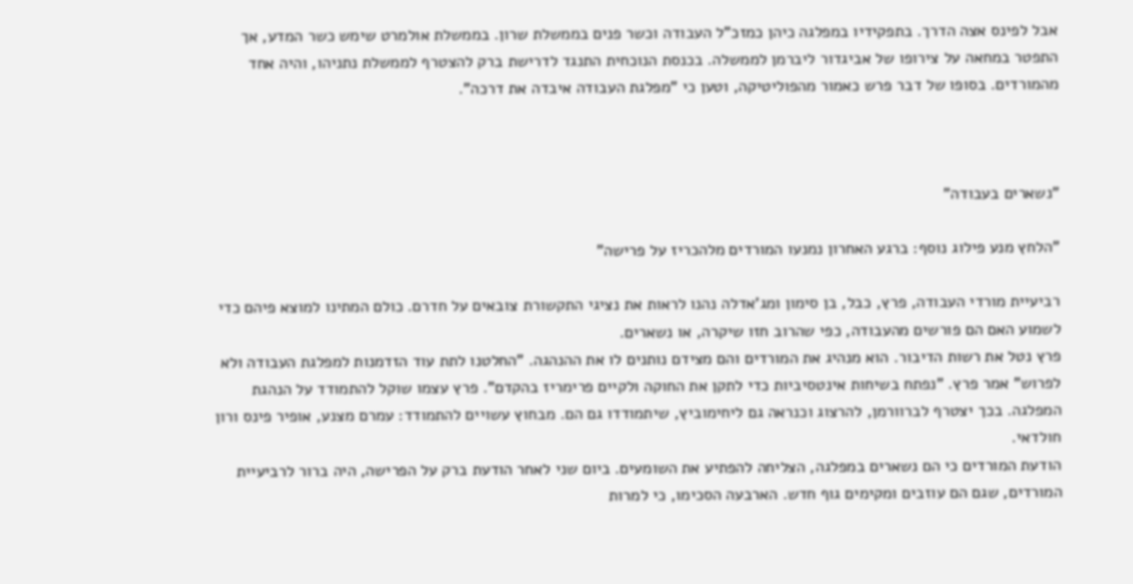אבל לפינס אצה הדרך. בתפקידיו במפלגה כיהן כמזכ"ל העבודה וכשר פנים בממשלת שרון. בממשלת אולמרט שימש כשר המדע, אך התפטר במחאה על צירופו של אביגדור ליברמן לממשלה. בכנסת הנוכחית התנגד לדרישת ברק להצטרף לממשלת נתניהו, והיה אחד מהמורדים. בסופו של דבר פרש כאמור מהפוליטיקה, וטען כי "מפלגת העבודה איבדה את דרכה".



"נשארים בעבודה"

"הלחץ מנע פילוג נוסף: ברגע האחרון נמנעו המורדים מלהכריז על פרישה"

רביעיית מורדי העבודה, פרץ, כבל, בן סימון ומג'אדלה נהנו לראות את נציגי התקשורת צובאים על חדרם. כולם המתינו למוצא פיהם כדי לשמוע האם הם פורשים מהעבודה, כפי שהרוב חזו שיקרה, או נשארים.
פרץ נטל את רשות הדיבור. הוא מנהיג את המורדים והם מצידם נותנים לו את ההנהגה. "החלטנו לתת עוד הזדמנות למפלגת העבודה ולא לפרוש" אמר פרץ. "נפתח בשיחות אינטסיביות כדי לתקן את החוקה ולקיים פרימריז בהקדם". פרץ עצמו שוקל להתמודד על הנהגת המפלגה. בכך יצטרף לברוורמן, להרצוג וכנראה גם ליחימוביץ, שיתמודדו גם הם. מבחוץ עשויים להתמודד: עמרם מצנע, אופיר פינס ורון חולדאי.
הודעת המורדים כי הם נשארים במפלגה, הצליחה להפתיע את השומעים. ביום שני לאחר הודעת ברק על הפרישה, היה ברור לרביעיית המורדים, שגם הם עוזבים ומקימים גוף חדש. הארבעה הסכימו, כי למרות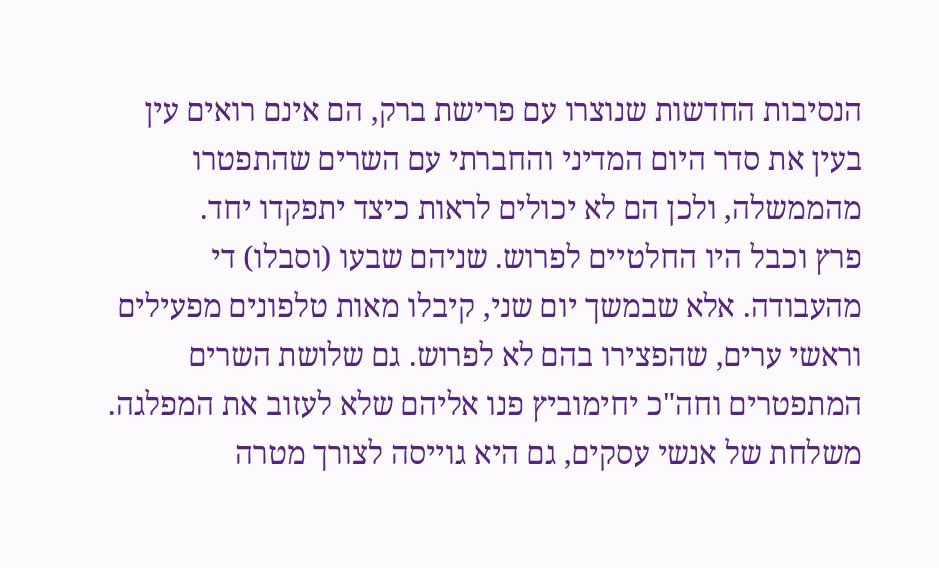הנסיבות החדשות שנוצרו עם פרישת ברק, הם אינם רואים עין בעין את סדר היום המדיני והחברתי עם השרים שהתפטרו מהממשלה, ולכן הם לא יכולים לראות כיצד יתפקדו יחד.
פרץ וכבל היו החלטיים לפרוש. שניהם שבעו (וסבלו) די מהעבודה. אלא שבמשך יום שני, קיבלו מאות טלפונים מפעילים וראשי ערים, שהפצירו בהם לא לפרוש. גם שלושת השרים המתפטרים וחה"כ יחימוביץ פנו אליהם שלא לעזוב את המפלגה. משלחת של אנשי עסקים, גם היא גוייסה לצורך מטרה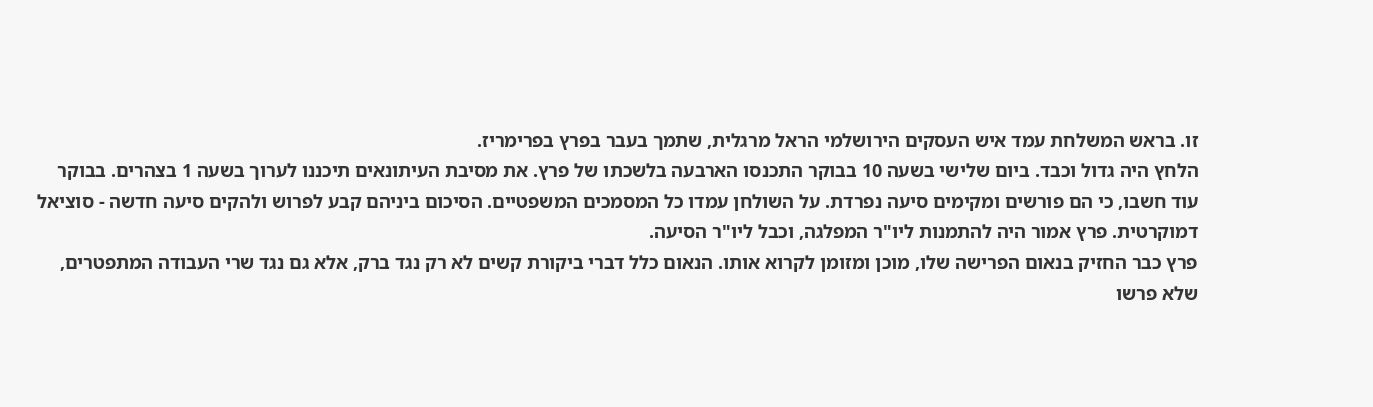זו. בראש המשלחת עמד איש העסקים הירושלמי הראל מרגלית, שתמך בעבר בפרץ בפרימריז.
הלחץ היה גדול וכבד. ביום שלישי בשעה 10 בבוקר התכנסו הארבעה בלשכתו של פרץ. את מסיבת העיתונאים תיכננו לערוך בשעה 1 בצהרים. בבוקר עוד חשבו, כי הם פורשים ומקימים סיעה נפרדת. על השולחן עמדו כל המסמכים המשפטיים. הסיכום ביניהם קבע לפרוש ולהקים סיעה חדשה - סוציאל דמוקרטית. פרץ אמור היה להתמנות ליו"ר המפלגה, וכבל ליו"ר הסיעה.
פרץ כבר החזיק בנאום הפרישה שלו, מוכן ומזומן לקרוא אותו. הנאום כלל דברי ביקורת קשים לא רק נגד ברק, אלא גם נגד שרי העבודה המתפטרים, שלא פרשו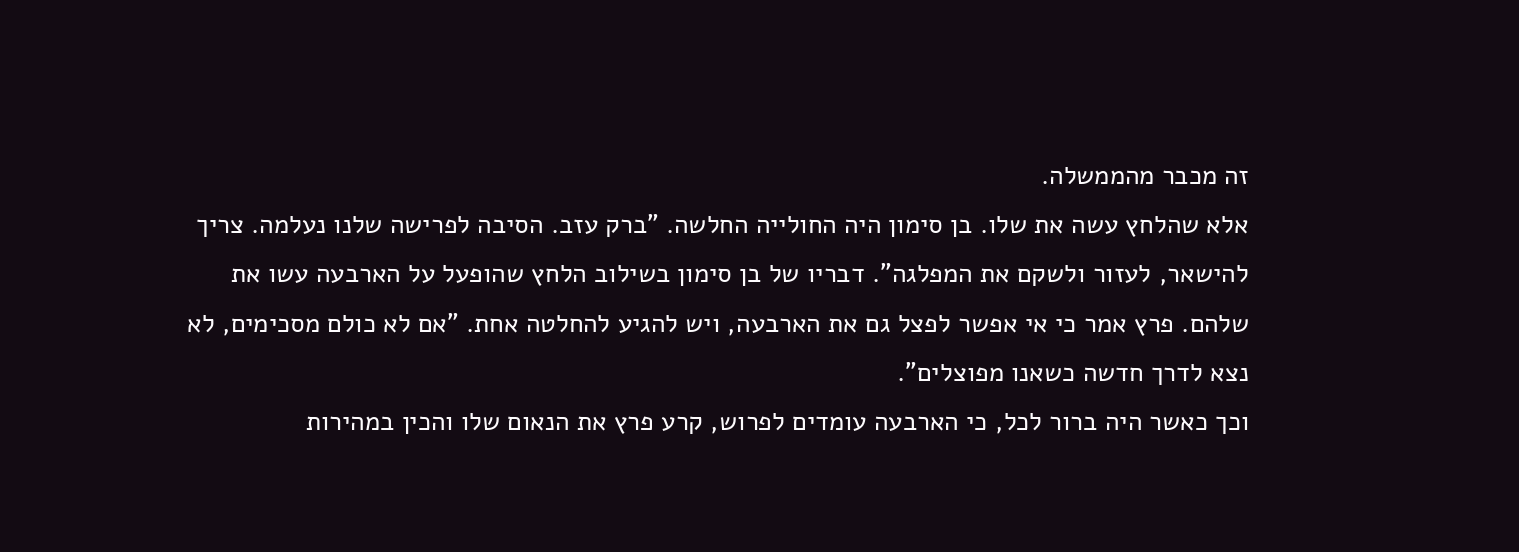זה מכבר מהממשלה.
אלא שהלחץ עשה את שלו. בן סימון היה החולייה החלשה. "ברק עזב. הסיבה לפרישה שלנו נעלמה. צריך להישאר, לעזור ולשקם את המפלגה". דבריו של בן סימון בשילוב הלחץ שהופעל על הארבעה עשו את שלהם. פרץ אמר כי אי אפשר לפצל גם את הארבעה, ויש להגיע להחלטה אחת. "אם לא כולם מסכימים, לא נצא לדרך חדשה כשאנו מפוצלים".
וכך כאשר היה ברור לכל, כי הארבעה עומדים לפרוש, קרע פרץ את הנאום שלו והכין במהירות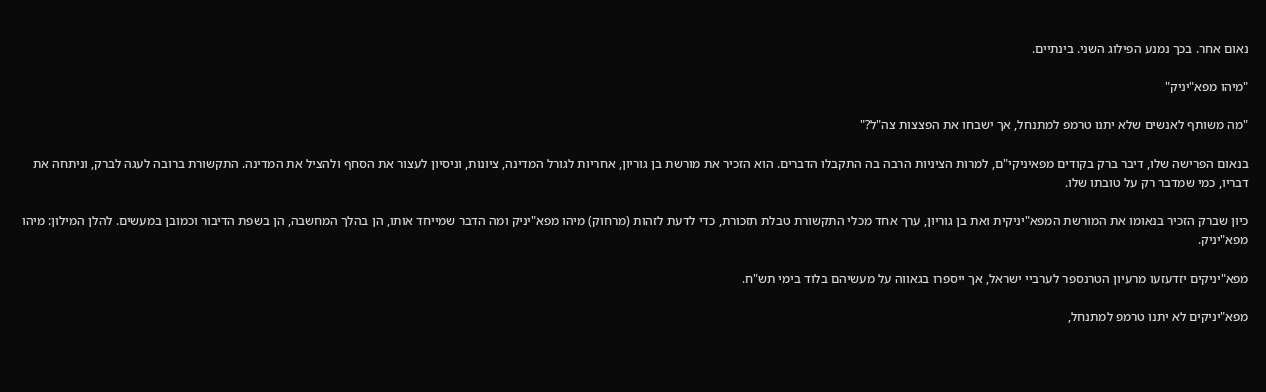נאום אחר. בכך נמנע הפילוג השני. בינתיים.

"מיהו מפא"יניק"

"מה משותף לאנשים שלא יתנו טרמפ למתנחל, אך ישבחו את הפצצות צה"ל?"

בנאום הפרישה שלו, דיבר ברק בקודים מפאיניקי"ם, למרות הציניות הרבה בה התקבלו הדברים. הוא הזכיר את מורשת בן גוריון, אחריות לגורל המדינה, ציונות, וניסיון לעצור את הסחף ולהציל את המדינה. התקשורת ברובה לעגה לברק, וניתחה את דבריו, כמי שמדבר רק על טובתו שלו.

כיון שברק הזכיר בנאומו את המורשת המפא"יניקית ואת בן גוריון, ערך אחד מכלי התקשורת טבלת תזכורת, כדי לדעת לזהות (מרחוק) מיהו מפא"יניק ומה הדבר שמייחד אותו, הן בהלך המחשבה, הן בשפת הדיבור וכמובן במעשים. להלן המילון: מיהו מפא"יניק.

מפא"יניקים יזדעזעו מרעיון הטרנספר לערביי ישראל, אך ייספרו בגאווה על מעשיהם בלוד בימי תש"ח.

מפא"יניקים לא יתנו טרמפ למתנחל,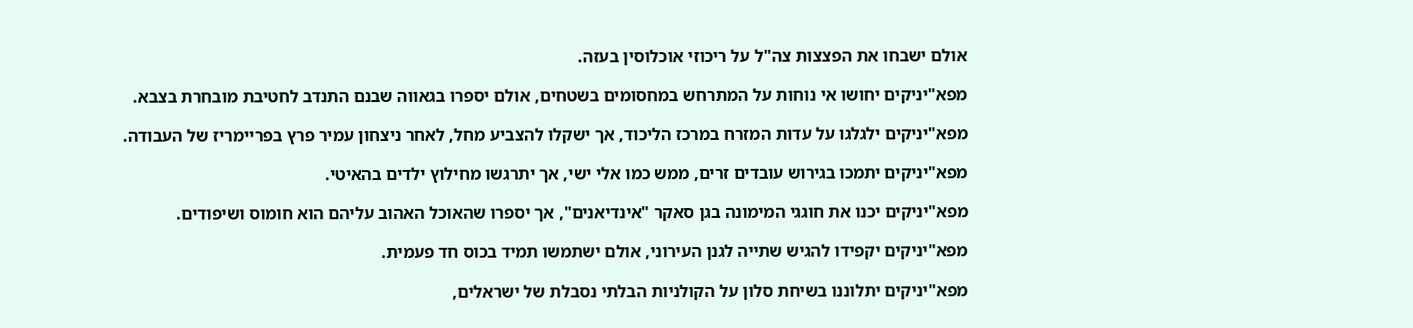אולם ישבחו את הפצצות צה"ל על ריכוזי אוכלוסין בעזה.

מפא"יניקים יחושו אי נוחות על המתרחש במחסומים בשטחים, אולם יספרו בגאווה שבנם התנדב לחטיבת מובחרת בצבא.

מפא"יניקים ילגלגו על עדות המזרח במרכז הליכוד, אך ישקלו להצביע מחל, לאחר ניצחון עמיר פרץ בפריימריז של העבודה.

מפא"יניקים יתמכו בגירוש עובדים זרים, ממש כמו אלי ישי, אך יתרגשו מחילוץ ילדים בהאיטי.

מפא"יניקים יכנו את חוגגי המימונה בגן סאקר "אינדיאנים", אך יספרו שהאוכל האהוב עליהם הוא חומוס ושיפודים.

מפא"יניקים יקפידו להגיש שתייה לגנן העירוני, אולם ישתמשו תמיד בכוס חד פעמית.

מפא"יניקים יתלוננו בשיחת סלון על הקולניות הבלתי נסבלת של ישראלים,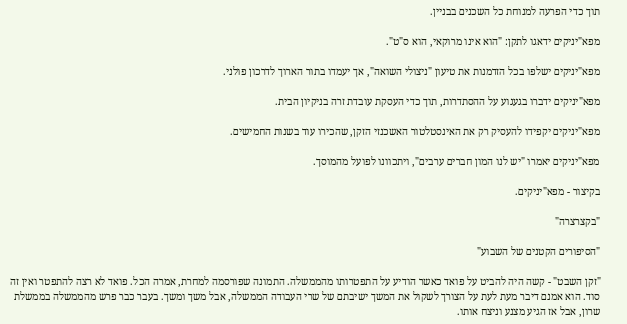תוך כדי הפרעה למנוחת כל השכנים בבניין.

מפא"יניקים ידאגו לתקן: "הוא אינו מרוקאי, הוא ס"ט".

מפא"יניקים ישלפו בכל הזדמנות את טיעון "ניצולי השואה", אך יעמדו בתור הארוך לדרכון פולני.

מפא"יניקים ידברו בגעגוע על ההסתדרות, תוך כדי העסקת עובדת זרה בניקיון הבית.

מפא"יניקים יקפידו להעסיק רק את האינסטלטור האשכנזי הזקן, שהכירו עוד בשנות החמישים.

מפא"יניקים יאמרו "יש לנו המון חברים ערבים", ויתכוונו לפועל מהמוסך.

בקיצור - מפא"יניקים.

"בקצרצרה"

"הסיפורים הקטנים של השבוע"

"זקן השבט" - קשה היה להביט על פואד כאשר הודיע על התפטרותו מהממשלה. התמונה שפורסמה למחרת, אמרה הכל. פואד לא רצה להתפטר ואין זה סוד. הוא אמנם דיבר מעת לעת על הצורך לשקול את המשך ישיבתם של שרי העבודה הממשלה, אבל משך ומשך. בעבר כבר פרש מהממשלה בממשלת שרון, אבל אז הגיע מצנע וניצח אותו.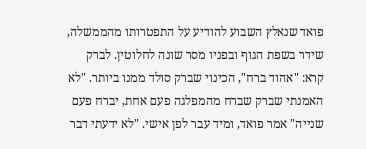פואד שנאלץ השבוע להודיע על התפטרותו מהממשלה, שידר בשפת הגוף ובפניו מסר שונה לחלוטין. לברק קרא: "אהוד ברח", הכינוי שברק סולד ממנו ביותר. "לא האמנתי שברק שברח מהמפלגה פעם אחת, יברח פעם שנייה" אמר פואד, ומיד עבר לפן אישי. "לא ידעתי דבר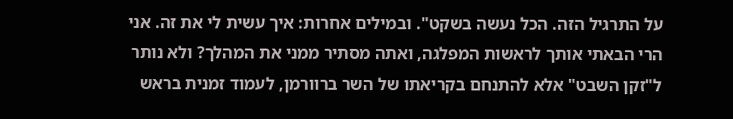על התרגיל הזה. הכל נעשה בשקט". ובמילים אחרות: איך עשית לי את זה. אני הרי הבאתי אותך לראשות המפלגה, ואתה מסתיר ממני את המהלך? ולא נותר ל"זקן השבט" אלא להתנחם בקריאתו של השר ברוורמן, לעמוד זמנית בראש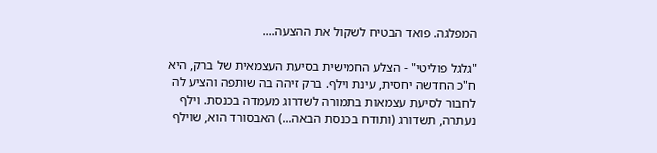המפלגה. פואד הבטיח לשקול את ההצעה....

"גלגל פוליטי" - הצלע החמישית בסיעת העצמאית של ברק, היא ח"כ החדשה יחסית, עינת וילף. ברק זיהה בה שותפה והציע לה לחבור לסיעת עצמאות בתמורה לשדרוג מעמדה בכנסת. וילף נעתרה, תשדורג (ותודח בכנסת הבאה...) האבסורד הוא, שוילף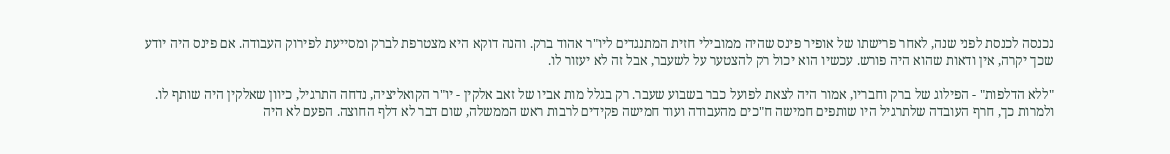נכנסה לכנסת לפני שנה, לאחר פרישתו של אופיר פינס שהיה ממובילי חזית המתנגדים ליו"ר אהוד ברק. והנה דוקא היא מצטרפת לברק ומסייעת לפירוק העבודה. אם פינס היה יודע שכך יקרה, אין ודאות שהוא היה פורש. עכשיו הוא יכול רק להצטער על לשעבר, אבל זה לא יעזור לו.

"ללא הדלפות" - הפילוג של ברק וחבריו, אמור היה לצאת לפועל כבר בשבוע שעבר. רק בגלל מות אביו של זאב אלקין - יו"ר הקואליציה, נדחה התרגיל, כיוון שאלקין היה שותף לו. ולמרות כך, חרף העובדה שלתרגיל היו שותפים חמישה ח"כים מהעבודה ועוד חמישה פקידים לרבות ראש הממשלה, שום דבר לא דלף החוצה. הפעם לא היה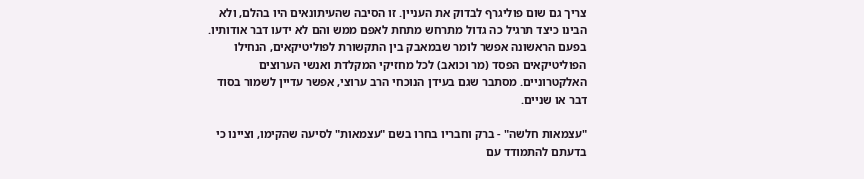צריך גם שום פוליגרף לבדוק את העניין. זו הסיבה שהעיתונאים היו בהלם, ולא הבינו כיצד תרגיל כה גדול מתרחש מתחת לאפם ממש והם לא ידעו דבר אודותיו. בפעם הראשונה אפשר לומר שבמאבק בין התקשורת לפוליטיקאים, הנחילו הפוליטיקאים הפסד (מר וכואב) לכל מחזיקי המקלדת ואנשי הערוצים האלקטרוניים. מסתבר שגם בעידן הנוכחי הרב ערוצי, אפשר עדיין לשמור בסוד דבר או שניים.

"עצמאות חלשה" - ברק וחבריו בחרו בשם "עצמאות" לסיעה שהקימו, וציינו כי בדעתם להתמודד עם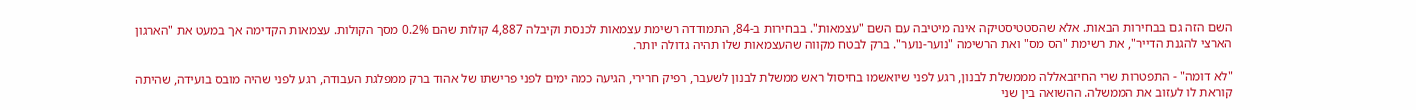השם הזה גם בבחירות הבאות. אלא שהסטטיסטיקה אינה מיטיבה עם השם "עצמאות". בבחירות ב-84, התמודדה רשימת עצמאות לכנסת וקיבלה 4,887 קולות שהם 0.2% מסך הקולות. עצמאות הקדימה אך במעט את "הארגון הארצי להגנת הדייר", את רשימת "הס מס" ואת הרשימה "נוער-נוער". ברק לבטח מקווה שהעצמאות שלו תהיה גדולה יותר.

"לא דומה" - התפטרות שרי החיזבאללה מממשלת לבנון, רגע לפני שיואשמו בחיסול ראש ממשלת לבנון לשעבר, רפיק חרירי, הגיעה כמה ימים לפני פרישתו של אהוד ברק ממפלגת העבודה, רגע לפני שהיה מובס בועידה, שהיתה קוראת לו לעזוב את הממשלה. ההשואה בין שני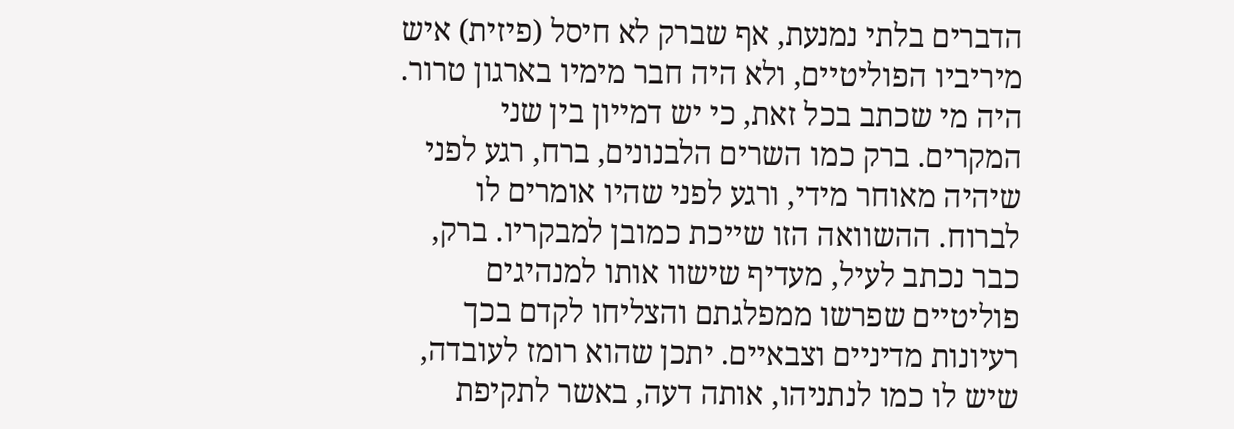הדברים בלתי נמנעת, אף שברק לא חיסל (פיזית) איש מיריביו הפוליטיים, ולא היה חבר מימיו בארגון טרור. היה מי שכתב בכל זאת, כי יש דמייון בין שני המקרים. ברק כמו השרים הלבנונים, ברח, רגע לפני שיהיה מאוחר מידי, ורגע לפני שהיו אומרים לו לברוח. ההשוואה הזו שייכת כמובן למבקריו. ברק, כבר נכתב לעיל, מעדיף שישוו אותו למנהיגים פוליטיים שפרשו ממפלגתם והצליחו לקדם בכך רעיונות מדיניים וצבאיים. יתכן שהוא רומז לעובדה, שיש לו כמו לנתניהו, אותה דעה, באשר לתקיפת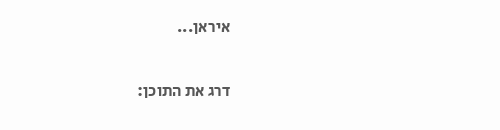איראן...

דרג את התוכן: